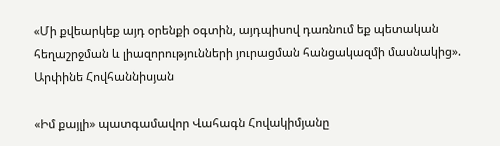«Մի քվեարկեք այդ օրենքի օգտին, այդպիսով դառնում եք պետական հեղաշրջման և լիազորությունների յուրացման հանցակազմի մասնակից». Արփինե Հովհաննիսյան

«Իմ քայլի» պատգամավոր Վահագն Հովակիմյանը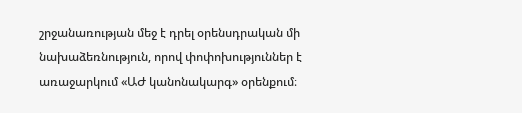շրջանառության մեջ է դրել օրենսդրական մի նախաձեռնություն, որով փոփոխություններ է առաջարկում «ԱԺ կանոնակարգ» օրենքում։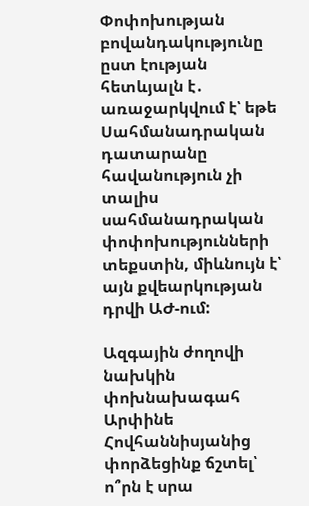Փոփոխության բովանդակությունը ըստ էության հետևյալն է․ առաջարկվում է՝ եթե Սահմանադրական դատարանը հավանություն չի տալիս սահմանադրական փոփոխությունների տեքստին, միևնույն է՝ այն քվեարկության դրվի ԱԺ-ում:

Ազգային ժողովի նախկին փոխնախագահ Արփինե Հովհաննիսյանից փորձեցինք ճշտել՝  ո՞րն է սրա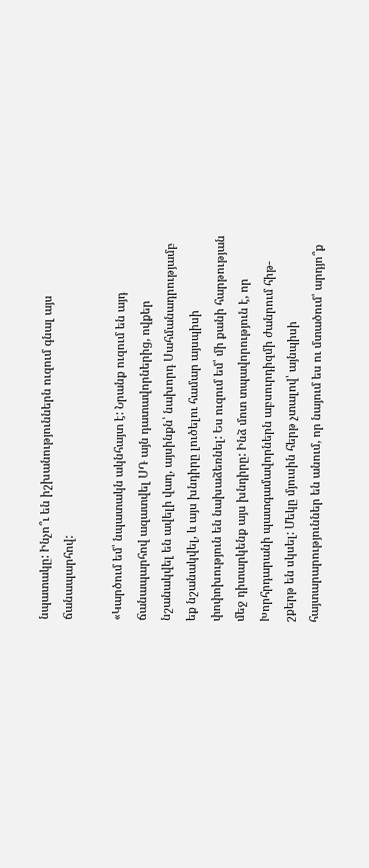նպատակը: Ինչո՞ւ են իշխանություններն ուզում գնալ այս ճանապարհով:

«Կարծում եմ՝ նպատակն ակնհայտ է: Նրանք ուզում են այդ ճանապարհով ազատվել ՍԴ այն դատավորներից, ովքեր նշանակվել են ավելի վաղ, այսինքն՝ նախորդ Սահմանադրությամբ եք նշանակվել, և այս խնդիրը լուծելու համար այսպիսի փոփոխություն են նախաձեռնել: Ես ուզում եմ՝ մի քանի հարթության մեջ դիտարկենք այս խնդիրը: Ինձ մոտ տպավորություն է, որ Խորհրդարանի պատգամավորներն աբսուրդիզմի ժանրում հիթ-շքերթ են սկսել: Մեկը մյուսին հերթ չտալով՝ այնպիսի հայտարարություններ են անում, որ նայում ես ու մտածում՝ արդյո՞ք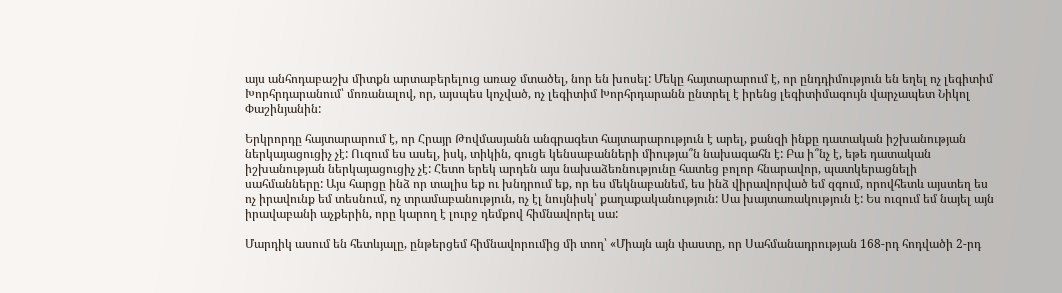այս անհոդաբաշխ միտքն արտաբերելուց առաջ մտածել, նոր են խոսել: Մեկը հայտարարում է, որ ընդդիմություն են եղել ոչ լեգիտիմ Խորհրդարանում՝ մոռանալով, որ, այսպես կոչված, ոչ լեգիտիմ Խորհրդարանն ընտրել է իրենց լեգիտիմագույն վարչապետ Նիկոլ Փաշինյանին:

Երկրորդը հայտարարում է, որ Հրայր Թովմասյանն անգրագետ հայտարարություն է արել, քանզի ինքը դատական իշխանության ներկայացուցիչ չէ: Ուզում ես ասել, իսկ, տիկին, գուցե կենսաբանների միությա՞ն նախագահն է: Բա ի՞նչ է, եթե դատական իշխանության ներկայացուցիչ չէ: Հետո երեկ արդեն այս նախաձեռնությունը հատեց բոլոր հնարավոր, պատկերացնելի սահմանները: Այս հարցը ինձ որ տալիս եք ու խնդրում եք, որ ես մեկնաբանեմ, ես ինձ վիրավորված եմ զգում, որովհետև այստեղ ես ոչ իրավունք եմ տեսնում, ոչ տրամաբանություն, ոչ էլ նույնիսկ՝ քաղաքականություն: Սա խայտառակություն է: Ես ուզում եմ նայել այն իրավաբանի աչքերին, որը կարող է լուրջ դեմքով հիմնավորել սա:

Մարդիկ ասում են հետևյալը, ընթերցեմ հիմնավորումից մի տող՝ «Միայն այն փաստը, որ Սահմանադրության 168-րդ հոդվածի 2-րդ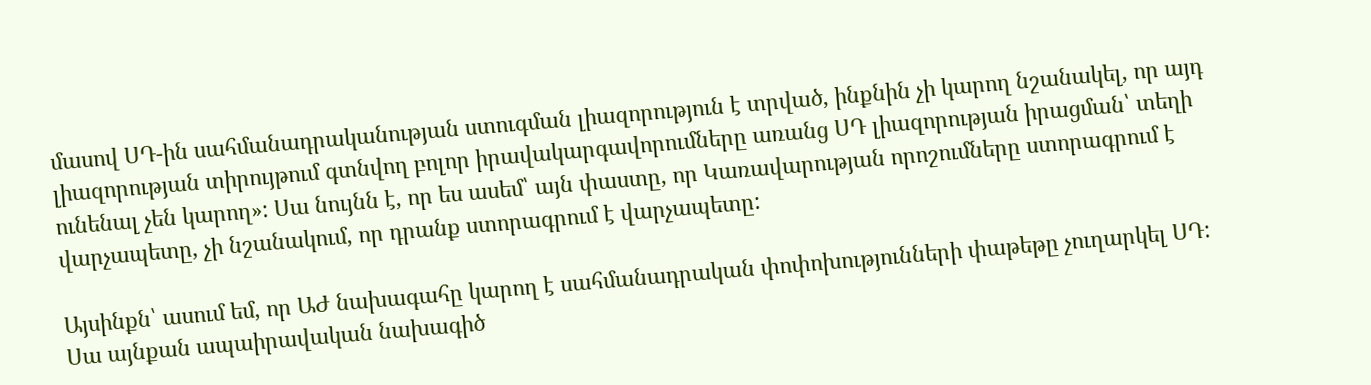մասով ՍԴ-ին սահմանադրականության ստուգման լիազորություն է տրված, ինքնին չի կարող նշանակել, որ այդ լիազորության տիրույթում գտնվող բոլոր իրավակարգավորումները առանց ՍԴ լիազորության իրացման՝ տեղի ունենալ չեն կարող»: Սա նույնն է, որ ես ասեմ՝ այն փաստը, որ Կառավարության որոշումները ստորագրում է վարչապետը, չի նշանակում, որ դրանք ստորագրում է վարչապետը:

Այսինքն՝ ասում եմ, որ ԱԺ նախագահը կարող է սահմանադրական փոփոխությունների փաթեթը չուղարկել ՍԴ: Սա այնքան ապաիրավական նախագիծ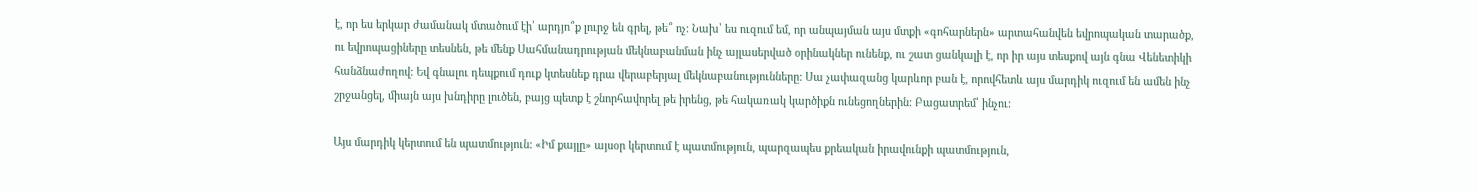է, որ ես երկար ժամանակ մտածում էի՝ արդյո՞ք լուրջ են գրել, թե՞ ոչ: Նախ՝ ես ուզում եմ, որ անպայման այս մտքի «գոհարներն» արտահանվեն եվրոպական տարածք, ու եվրոպացիները տեսնեն, թե մենք Սահմանադրության մեկնաբանման ինչ այլասերված օրինակներ ունենք, ու շատ ցանկալի է, որ իր այս տեսքով այն գնա Վենետիկի հանձնաժողով: Եվ գնալու դեպքում դուք կտեսնեք դրա վերաբերյալ մեկնաբանությունները: Սա չափազանց կարևոր բան է, որովհետև այս մարդիկ ուզում են ամեն ինչ շրջանցել, միայն այս խնդիրը լուծեն, բայց պետք է շնորհավորել թե իրենց, թե հակառակ կարծիքն ունեցողներին: Բացատրեմ՝ ինչու:

Այս մարդիկ կերտում են պատմություն: «Իմ քայլը» այսօր կերտում է պատմություն, պարզապես քրեական իրավունքի պատմություն,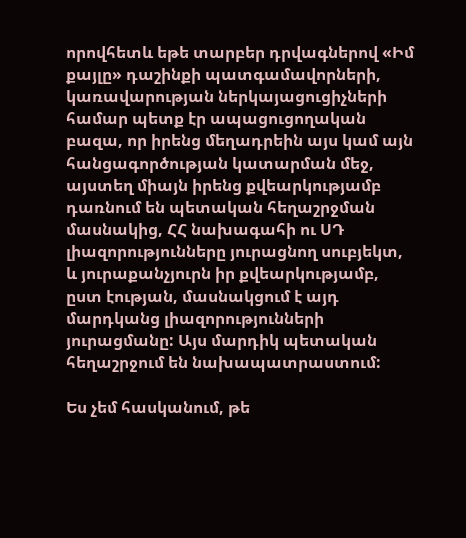որովհետև եթե տարբեր դրվագներով «Իմ քայլը» դաշինքի պատգամավորների, կառավարության ներկայացուցիչների համար պետք էր ապացուցողական բազա, որ իրենց մեղադրեին այս կամ այն հանցագործության կատարման մեջ, այստեղ միայն իրենց քվեարկությամբ դառնում են պետական հեղաշրջման մասնակից, ՀՀ նախագահի ու ՍԴ լիազորությունները յուրացնող սուբյեկտ, և յուրաքանչյուրն իր քվեարկությամբ, ըստ էության, մասնակցում է այդ մարդկանց լիազորությունների յուրացմանը: Այս մարդիկ պետական հեղաշրջում են նախապատրաստում:

Ես չեմ հասկանում, թե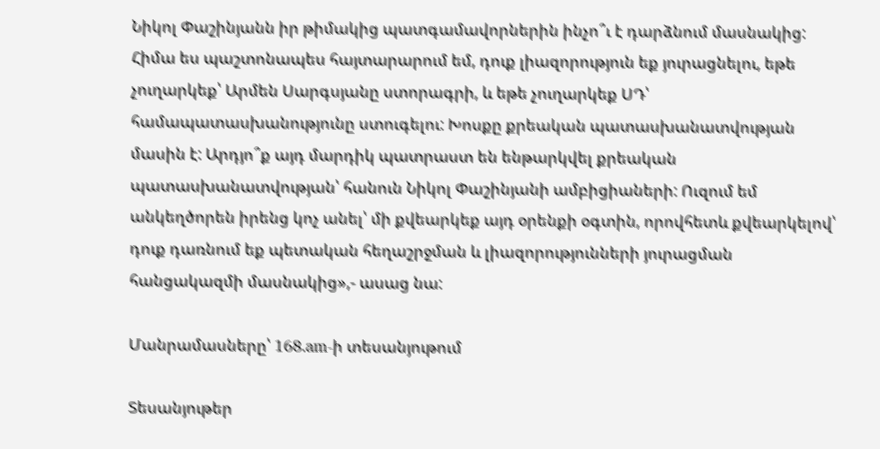Նիկոլ Փաշինյանն իր թիմակից պատգամավորներին ինչո՞ւ է դարձնում մասնակից: Հիմա ես պաշտոնապես հայտարարում եմ, դուք լիազորություն եք յուրացնելու, եթե չուղարկեք՝ Արմեն Սարգսյանը ստորագրի, և եթե չուղարկեք ՍԴ՝ համապատասխանությունը ստուգելու: Խոսքը քրեական պատասխանատվության մասին է: Արդյո՞ք այդ մարդիկ պատրաստ են ենթարկվել քրեական պատասխանատվության՝ հանուն Նիկոլ Փաշինյանի ամբիցիաների: Ուզում եմ անկեղծորեն իրենց կոչ անել՝ մի քվեարկեք այդ օրենքի օգտին, որովհետև քվեարկելով՝ դուք դառնում եք պետական հեղաշրջման և լիազորությունների յուրացման հանցակազմի մասնակից»,- ասաց նա:

Մանրամասները՝ 168.am-ի տեսանյութում

Տեսանյութեր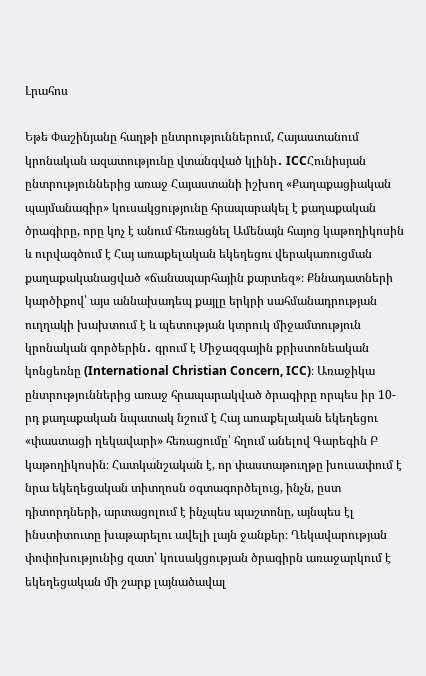Լրահոս

Եթե Փաշինյանը հաղթի ընտրություններում, Հայաստանում կրոնական ազատությունը վտանգված կլինի․ ICCՀունիսյան ընտրություններից առաջ Հայաստանի իշխող «Քաղաքացիական պայմանագիր» կուսակցությունը հրապարակել է քաղաքական ծրագիրը, որը կոչ է անում հեռացնել Ամենայն հայոց կաթողիկոսին և ուրվագծում է Հայ առաքելական եկեղեցու վերակառուցման քաղաքականացված «ճանապարհային քարտեզ»։ Քննադատների կարծիքով՝ այս աննախադեպ քայլը երկրի սահմանադրության ուղղակի խախտում է և պետության կտրուկ միջամտություն կրոնական գործերին․ գրում է Միջազգային քրիստոնեական կոնցեռնը (International Christian Concern, ICC)։ Առաջիկա ընտրություններից առաջ հրապարակված ծրագիրը որպես իր 10-րդ քաղաքական նպատակ նշում է Հայ առաքելական եկեղեցու «փաստացի ղեկավարի» հեռացումը՝ հղում անելով Գարեգին Բ կաթողիկոսին։ Հատկանշական է, որ փաստաթուղթը խուսափում է նրա եկեղեցական տիտղոսն օգտագործելուց, ինչն, ըստ դիտորդների, արտացոլում է ինչպես պաշտոնը, այնպես էլ ինստիտուտը խաթարելու ավելի լայն ջանքեր։ Ղեկավարության փոփոխությունից զատ՝ կուսակցության ծրագիրն առաջարկում է եկեղեցական մի շարք լայնածավալ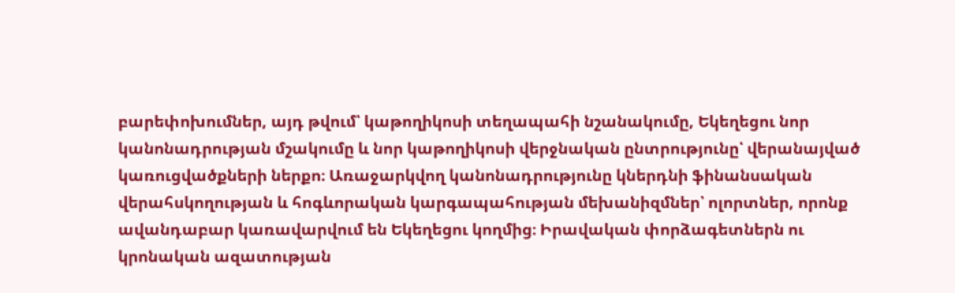բարեփոխումներ, այդ թվում՝ կաթողիկոսի տեղապահի նշանակումը, Եկեղեցու նոր կանոնադրության մշակումը և նոր կաթողիկոսի վերջնական ընտրությունը՝ վերանայված կառուցվածքների ներքո։ Առաջարկվող կանոնադրությունը կներդնի ֆինանսական վերահսկողության և հոգևորական կարգապահության մեխանիզմներ՝ ոլորտներ, որոնք ավանդաբար կառավարվում են Եկեղեցու կողմից։ Իրավական փորձագետներն ու կրոնական ազատության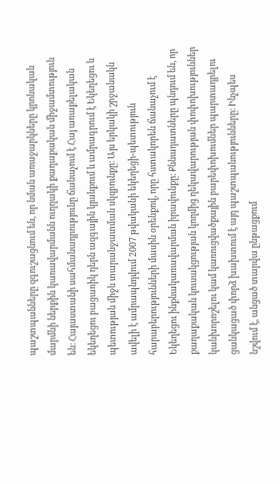պաշտպանները զգուշացնում են, որ նման առաջարկները կրոնական մարմնի ներքին կառավարմանն ուղղակի քաղաքական միջամտություն են։ Հայաստանի սահմանադրությունը ճանաչում է Հայ առաքելական եկեղեցու բացառիկ դերն ազգային կյանքում և ամրագրում է Եկեղեցու և պետության միջև տարանջատման սկզբունքը։ Այս երկակի շրջանակն ավելի է ամրապնդվում 2007 թվականի եկեղեցի-պետություն հարաբերությունների մասին օրենքով, որը հստակորեն ճանաչում է Եկեղեցու ինքնակառավարման իրավունքը։ Քննադատները պնդում են, որ քաղաքական կուսակցության կողմից ղեկավարության փոփոխություններ կանխորոշելու կամ կառուցվածքային բարեփոխումներ պարտադրելու ցանկացած փորձ խախտում է այդ պաշտպանությունները։ Ինչպես նշվում է, անցած տարվա ընթացքում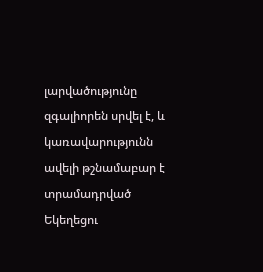լարվածությունը զգալիորեն սրվել է, և կառավարությունն ավելի թշնամաբար է տրամադրված Եկեղեցու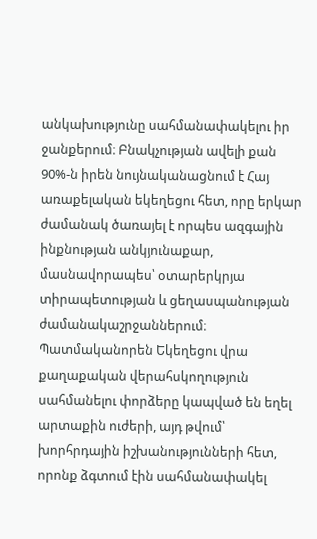անկախությունը սահմանափակելու իր ջանքերում։ Բնակչության ավելի քան 90%-ն իրեն նույնականացնում է Հայ առաքելական եկեղեցու հետ, որը երկար ժամանակ ծառայել է որպես ազգային ինքնության անկյունաքար, մասնավորապես՝ օտարերկրյա տիրապետության և ցեղասպանության ժամանակաշրջաններում։ Պատմականորեն Եկեղեցու վրա քաղաքական վերահսկողություն սահմանելու փորձերը կապված են եղել արտաքին ուժերի, այդ թվում՝ խորհրդային իշխանությունների հետ, որոնք ձգտում էին սահմանափակել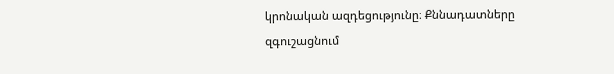կրոնական ազդեցությունը։ Քննադատները զգուշացնում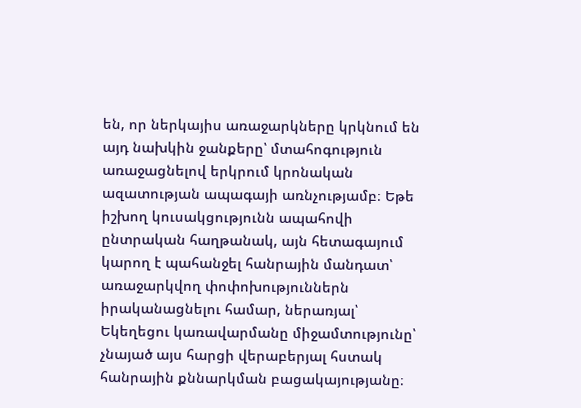են, որ ներկայիս առաջարկները կրկնում են այդ նախկին ջանքերը՝ մտահոգություն առաջացնելով երկրում կրոնական ազատության ապագայի առնչությամբ։ Եթե իշխող կուսակցությունն ապահովի ընտրական հաղթանակ, այն հետագայում կարող է պահանջել հանրային մանդատ՝ առաջարկվող փոփոխություններն իրականացնելու համար, ներառյալ՝ Եկեղեցու կառավարմանը միջամտությունը՝ չնայած այս հարցի վերաբերյալ հստակ հանրային քննարկման բացակայությանը։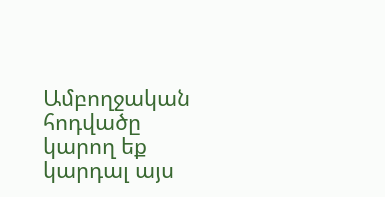Ամբողջական հոդվածը կարող եք կարդալ այս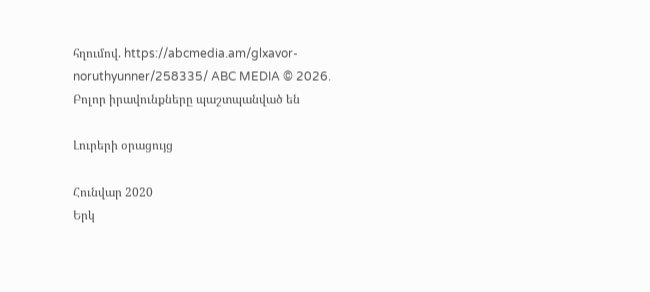հղումով. https://abcmedia.am/glxavor-noruthyunner/258335/ ABC MEDIA © 2026. Բոլոր իրավունքները պաշտպանված են

Լուրերի օրացույց

Հունվար 2020
Երկ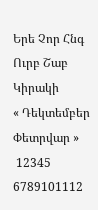Երե Չոր Հնգ Ուրբ Շաբ Կիրակի
« Դեկտեմբեր   Փետրվար »
 12345
6789101112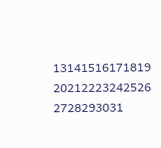13141516171819
20212223242526
2728293031